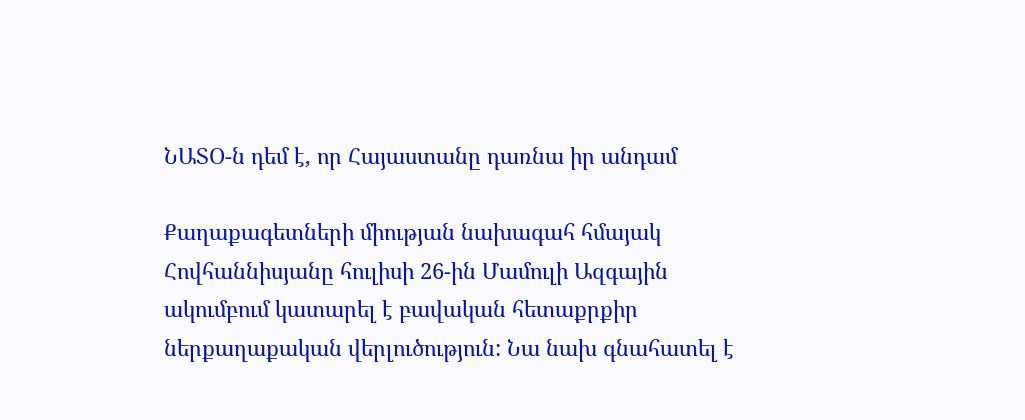ՆԱՏՕ-ն դեմ է, որ Հայաստանը դառնա իր անդամ

Քաղաքագետների միության նախագահ հմայակ Հովհաննիսյանը հուլիսի 26-ին Մամուլի Ազգային ակումբում կատարել է բավական հետաքրքիր ներքաղաքական վերլուծություն: Նա նախ գնահատել է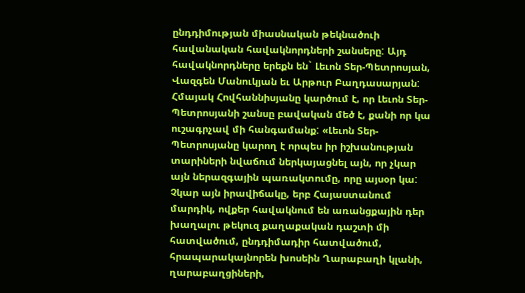ընդդիմության միասնական թեկնածուի հավանական հավակնորդների շանսերը: Այդ հավակնորդները երեքն են` Լեւոն Տեր-Պետրոսյան, Վազգեն Մանուկյան եւ Արթուր Բաղդասարյան: Հմայակ Հովհաննիսյանը կարծում է, որ Լեւոն Տեր-Պետրոսյանի շանսը բավական մեծ է, քանի որ կա ուշագրչավ մի հանգամանք: «Լեւոն Տեր-Պետրոսյանը կարող է որպես իր իշխանության տարիների նվաճում ներկայացնել այն, որ չկար այն ներազգային պառակտումը, որը այսօր կա: Չկար այն իրավիճակը, երբ Հայաստանում մարդիկ, ովքեր հավակնում են առանցքային դեր խաղալու թեկուզ քաղաքական դաշտի մի հատվածում, ընդդիմադիր հատվածում, հրապարակայնորեն խոսեին Ղարաբաղի կլանի, ղարաբաղցիների,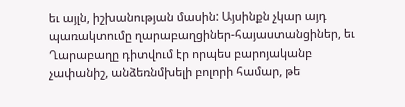եւ այլն, իշխանության մասին: Այսինքն չկար այդ պառակտումը ղարաբաղցիներ-հայաստանցիներ, եւ Ղարաբաղը դիտվում էր որպես բարոյականբ չափանիշ, անձեռնմխելի բոլորի համար, թե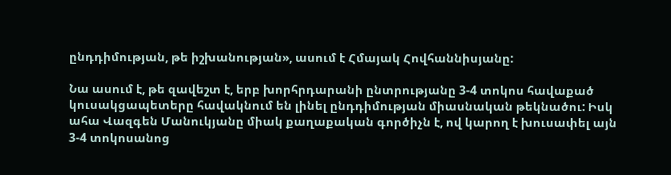ընդդիմության, թե իշխանության», ասում է Հմայակ Հովհաննիսյանը:

Նա ասում է, թե զավեշտ է, երբ խորհրդարանի ընտրությանը 3-4 տոկոս հավաքած կուսակցապետերը հավակնում են լինել ընդդիմության միասնական թեկնածու: Իսկ ահա Վազգեն Մանուկյանը միակ քաղաքական գործիչն է, ով կարող է խուսափել այն 3-4 տոկոսանոց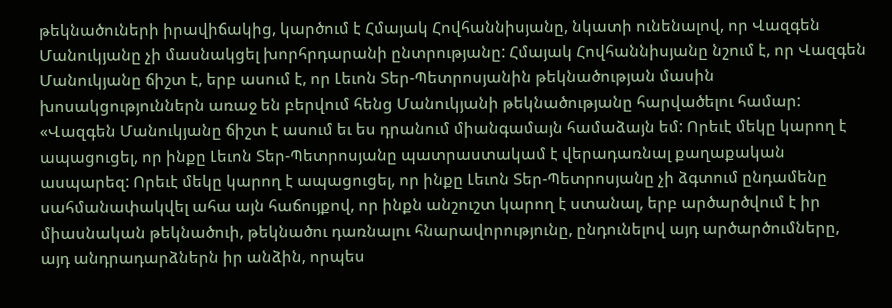թեկնածուների իրավիճակից, կարծում է Հմայակ Հովհաննիսյանը, նկատի ունենալով, որ Վազգեն Մանուկյանը չի մասնակցել խորհրդարանի ընտրությանը: Հմայակ Հովհաննիսյանը նշում է, որ Վազգեն Մանուկյանը ճիշտ է, երբ ասում է, որ Լեւոն Տեր-Պետրոսյանին թեկնածության մասին խոսակցություններն առաջ են բերվում հենց Մանուկյանի թեկնածությանը հարվածելու համար: «Վազգեն Մանուկյանը ճիշտ է ասում եւ ես դրանում միանգամայն համաձայն եմ: Որեւէ մեկը կարող է ապացուցել, որ ինքը Լեւոն Տեր-Պետրոսյանը պատրաստակամ է վերադառնալ քաղաքական ասպարեզ: Որեւէ մեկը կարող է ապացուցել, որ ինքը Լեւոն Տեր-Պետրոսյանը չի ձգտում ընդամենը սահմանափակվել ահա այն հաճույքով, որ ինքն անշուշտ կարող է ստանալ, երբ արծարծվում է իր միասնական թեկնածուի, թեկնածու դառնալու հնարավորությունը, ընդունելով այդ արծարծումները, այդ անդրադարձներն իր անձին, որպես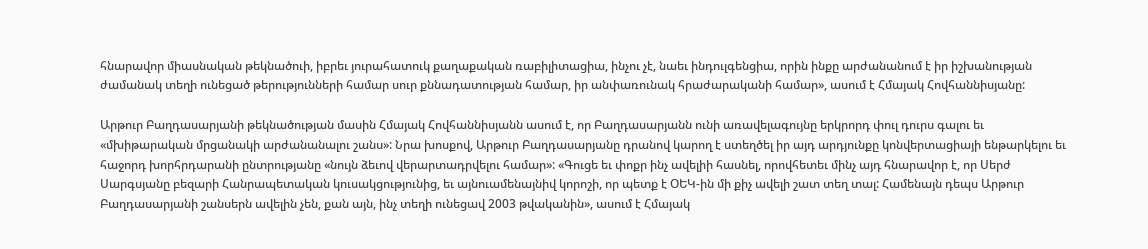հնարավոր միասնական թեկնածուի, իբրեւ յուրահատուկ քաղաքական ռաբիլիտացիա, ինչու չէ, նաեւ ինդուլգենցիա, որին ինքը արժանանում է իր իշխանության ժամանակ տեղի ունեցած թերությունների համար սուր քննադատության համար, իր անփառունակ հրաժարականի համար», ասում է Հմայակ Հովհաննիսյանը:

Արթուր Բաղդասարյանի թեկնածության մասին Հմայակ Հովհաննիսյանն ասում է, որ Բաղդասարյանն ունի առավելագույնը երկրորդ փուլ դուրս գալու եւ «մխիթարական մրցանակի արժանանալու շանս»: Նրա խոսքով, Արթուր Բաղդասարյանը դրանով կարող է ստեղծել իր այդ արդյունքը կոնվերտացիայի ենթարկելու եւ հաջորդ խորհրդարանի ընտրությանը «նույն ձեւով վերարտադրվելու համար»: «Գուցե եւ փոքր ինչ ավելիի հասնել, որովհետեւ մինչ այդ հնարավոր է, որ Սերժ Սարգսյանը բեզարի Հանրապետական կուսակցությունից, եւ այնուամենայնիվ կորոշի, որ պետք է ՕԵԿ-ին մի քիչ ավելի շատ տեղ տալ: Համենայն դեպս Արթուր Բաղդասարյանի շանսերն ավելին չեն, քան այն, ինչ տեղի ունեցավ 2003 թվականին», ասում է Հմայակ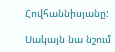Հովհաննիսյանը:

Սակայն նա նշում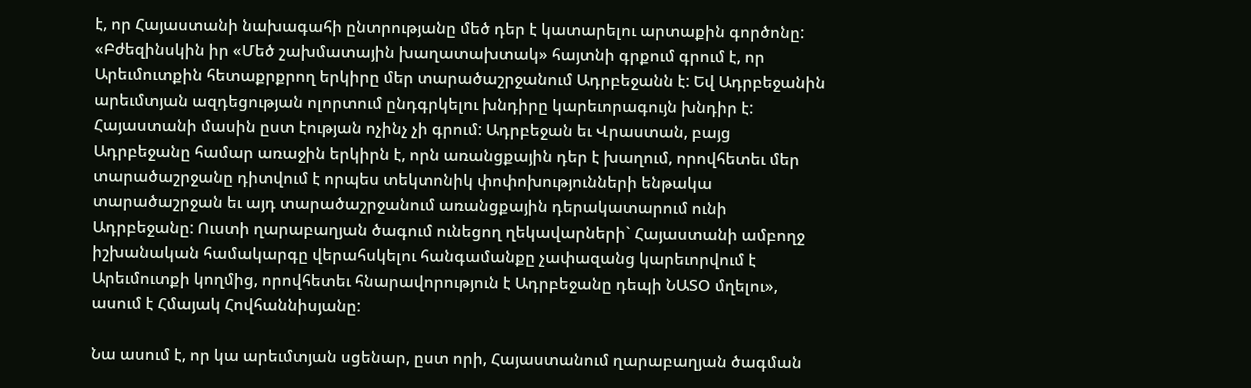է, որ Հայաստանի նախագահի ընտրությանը մեծ դեր է կատարելու արտաքին գործոնը: «Բժեզինսկին իր «Մեծ շախմատային խաղատախտակ» հայտնի գրքում գրում է, որ Արեւմուտքին հետաքրքրող երկիրը մեր տարածաշրջանում Ադրբեջանն է: Եվ Ադրբեջանին արեւմտյան ազդեցության ոլորտում ընդգրկելու խնդիրը կարեւորագույն խնդիր է: Հայաստանի մասին ըստ էության ոչինչ չի գրում: Ադրբեջան եւ Վրաստան, բայց Ադրբեջանը համար առաջին երկիրն է, որն առանցքային դեր է խաղում, որովհետեւ մեր տարածաշրջանը դիտվում է որպես տեկտոնիկ փոփոխությունների ենթակա տարածաշրջան եւ այդ տարածաշրջանում առանցքային դերակատարում ունի Ադրբեջանը: Ուստի ղարաբաղյան ծագում ունեցող ղեկավարների` Հայաստանի ամբողջ իշխանական համակարգը վերահսկելու հանգամանքը չափազանց կարեւորվում է Արեւմուտքի կողմից, որովհետեւ հնարավորություն է Ադրբեջանը դեպի ՆԱՏՕ մղելու», ասում է Հմայակ Հովհաննիսյանը:

Նա ասում է, որ կա արեւմտյան սցենար, ըստ որի, Հայաստանում ղարաբաղյան ծագման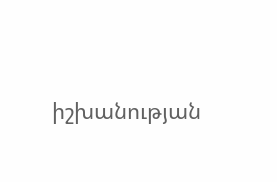իշխանության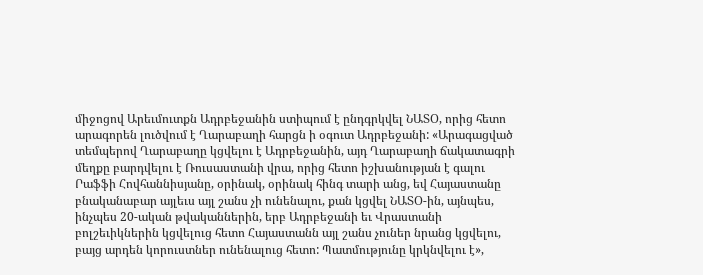միջոցով Արեւմուտքն Ադրբեջանին ստիպում է ընդգրկվել ՆԱՏՕ, որից հետո արագորեն լուծվում է Ղարաբաղի հարցն ի օգուտ Ադրբեջանի: «Արագացված տեմպերով Ղարաբաղը կցվելու է Ադրբեջանին, այդ Ղարաբաղի ճակատագրի մեղքը բարդվելու է Ռուսաստանի վրա, որից հետո իշխանության է գալու Րաֆֆի Հովհաննիսյանը, օրինակ, օրինակ հինգ տարի անց, եվ Հայաստանը բնականաբար այլեւս այլ շանս չի ունենալու, քան կցվել ՆԱՏՕ-ին, այնպես, ինչպես 20-ական թվականներին, երբ Ադրբեջանի եւ Վրաստանի բոլշեւիկներին կցվելուց հետո Հայաստանն այլ շանս չուներ նրանց կցվելու, բայց արդեն կորուստներ ունենալուց հետո: Պատմությունը կրկնվելու է»,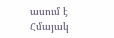ասում է Հմայակ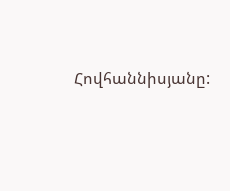Հովհաննիսյանը: